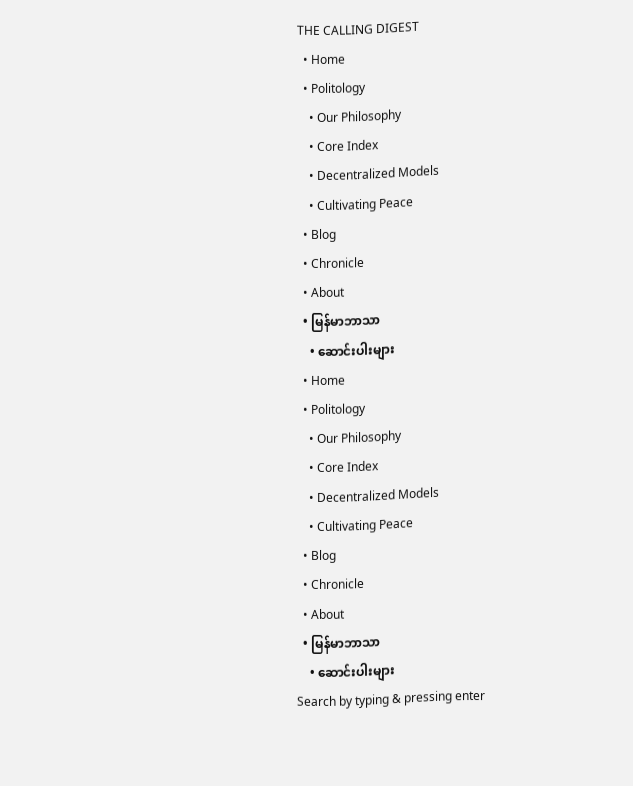THE CALLING DIGEST
  • Home
  • Politology
    • Our Philosophy
    • Core Index
    • Decentralized Models
    • Cultivating Peace
  • Blog
  • Chronicle
  • About
  • မြန်မာဘာသာ
    • ဆောင်းပါးများ
  • Home
  • Politology
    • Our Philosophy
    • Core Index
    • Decentralized Models
    • Cultivating Peace
  • Blog
  • Chronicle
  • About
  • မြန်မာဘာသာ
    • ဆောင်းပါးများ
Search by typing & pressing enter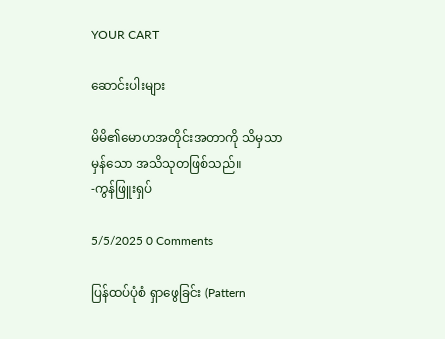YOUR CART

ဆောင်းပါးများ

မိမိ၏မောဟအတိုင်းအတာကို သိမှသာ မှန်သော အသိသုတဖြစ်သည်။
-ကွန်ဖြူးရှပ်

5/5/2025 0 Comments

ပြန်ထပ်ပုံစံ ရှာဖွေခြင်း (Pattern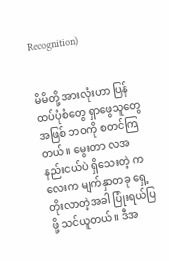Recognition)


မိမိတို့ အားလုံးဟာ ပြန်ထပ်ပုံစံတွေ ရှာဖွေသူတွေအဖြစ် ဘဝကို စတင်ကြတယ်။ မွေးတာ လအနည်းငယ်ပဲ ရှိသေးတဲ့ ကလေးက မျက်နှာတခု ရှေ့တိုးလာတဲ့အခါ ပြုံးရယ်ပြဖို့ သင်ယူတယ်။ ဒီအ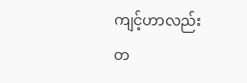ကျင့်ဟာလည်း တ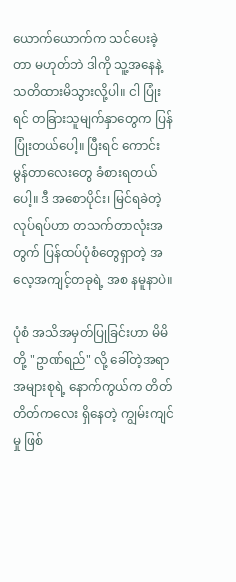ယောက်ယောက်က သင်ပေးခဲ့တာ မဟုတ်ဘဲ ဒါကို သူ့အနေနဲ့ သတိထားမိသွားလို့ပါ။ ငါ ပြုံးရင် တခြားသူမျက်နှာတွေက ပြန်ပြုံးတယ်ပေါ့။ ပြီးရင် ကောင်းမွန်တာလေးတွေ ခံစားရတယ်ပေါ့။ ဒီ အစောပိုင်း၊ မြင်ရခဲတဲ့ လုပ်ရပ်ဟာ တသက်တာလုံးအတွက် ပြန်ထပ်ပုံစံတွေရှာတဲ့ အလေ့အကျင့်တခုရဲ့ အစ နမူနာပဲ။

ပုံစံ အသိအမှတ်ပြုခြင်းဟာ မိမိတို့ "ဥာဏ်ရည်" လို့ ခေါ်တဲ့အရာအများစုရဲ့ နောက်ကွယ်က တိတ်တိတ်ကလေး ရှိနေတဲ့ ကျွမ်းကျင်မှု ဖြစ်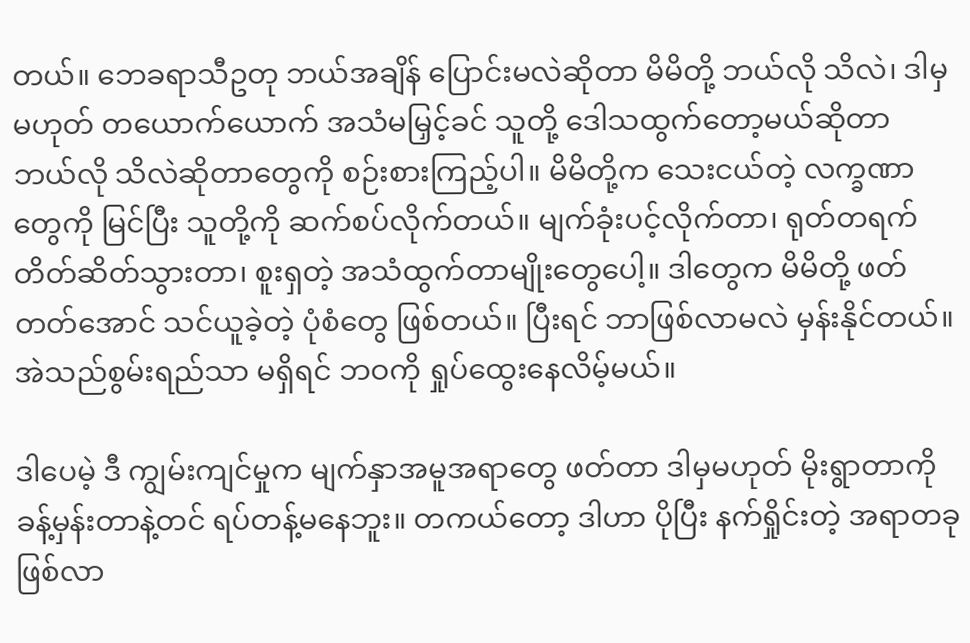တယ်။ ဘေခရာသီဥတု ဘယ်အချိန် ပြောင်းမလဲဆိုတာ မိမိတို့ ဘယ်လို သိလဲ၊ ဒါမှမဟုတ် တယောက်ယောက် အသံမမြှင့်ခင် သူတို့ ဒေါသထွက်တော့မယ်ဆိုတာ ဘယ်လို သိလဲဆိုတာတွေကို စဉ်းစားကြည့်ပါ။ မိမိတို့က သေးငယ်တဲ့ လက္ခဏာတွေကို မြင်ပြီး သူတို့ကို ဆက်စပ်လိုက်တယ်။ မျက်ခုံးပင့်လိုက်တာ၊ ရုတ်တရက် တိတ်ဆိတ်သွားတာ၊ စူးရှတဲ့ အသံထွက်တာမျိုးတွေပေါ့။ ဒါတွေက မိမိတို့ ဖတ်တတ်အောင် သင်ယူခဲ့တဲ့ ပုံစံတွေ ဖြစ်တယ်။ ပြီးရင် ဘာဖြစ်လာမလဲ မှန်းနိုင်တယ်။ အဲသည်စွမ်းရည်သာ မရှိရင် ဘဝကို ရှုပ်ထွေးနေလိမ့်မယ်။

ဒါပေမဲ့ ဒီ ကျွမ်းကျင်မှုက မျက်နှာအမူအရာတွေ ဖတ်တာ ဒါမှမဟုတ် မိုးရွာတာကို ခန့်မှန်းတာနဲ့တင် ရပ်တန့်မနေဘူး။ တကယ်တော့ ဒါဟာ ပိုပြီး နက်ရှိုင်းတဲ့ အရာတခု ဖြစ်လာ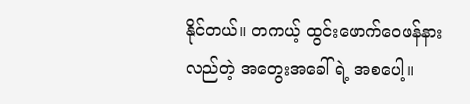နိုင်တယ်။ တကယ့် ထွင်းဖောက်ဝေဖန်နားလည်တဲ့ အတွေးအခေါ်ရဲ့ အစပေါ့။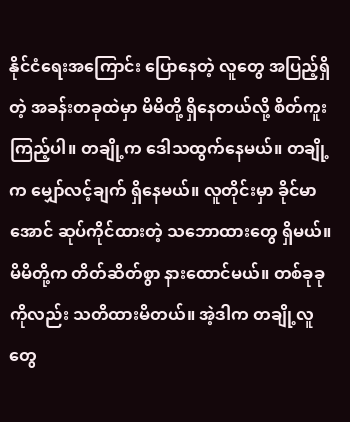နိုင်ငံရေးအကြောင်း ပြောနေတဲ့ လူတွေ အပြည့်ရှိတဲ့ အခန်းတခုထဲမှာ မိမိတို့ ရှိနေတယ်လို့ စိတ်ကူးကြည့်ပါ။ တချို့က ဒေါသထွက်နေမယ်။ တချို့က မျှော်လင့်ချက် ရှိနေမယ်။ လူတိုင်းမှာ ခိုင်မာအောင် ဆုပ်ကိုင်ထားတဲ့ သဘောထားတွေ ရှိမယ်။ မိမိတို့က တိတ်ဆိတ်စွာ နားထောင်မယ်။ တစ်ခုခုကိုလည်း သတိထားမိတယ်။ အဲ့ဒါက တချို့လူတွေ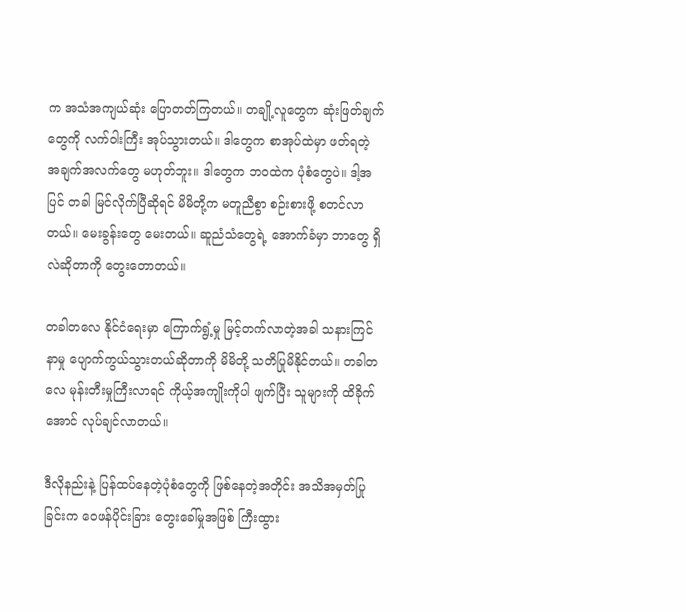က အသံအကျယ်ဆုံး ပြောတတ်ကြတယ်။ တချို့လူတွေက ဆုံးဖြတ်ချက်တွေကို လက်ဝါးကြီး အုပ်သွားတယ်။ ဒါတွေက စာအုပ်ထဲမှာ ဖတ်ရတဲ့ အချက်အလက်တွေ မဟုတ်ဘူး။ ဒါတွေက ဘဝထဲက ပုံစံတွေပဲ။ ဒါ့အပြင် တခါ မြင်လိုက်ပြီဆိုရင် မိမိတို့က မတူညီစွာ စဉ်းစားဖို့ စတင်လာတယ်။ မေးခွန်းတွေ မေးတယ်။ ဆူညံသံတွေရဲ့ အောက်ခံမှာ ဘာတွေ ရှိလဲဆိုတာကို တွေးတောတယ်။

တခါတလေ နိုင်ငံရေးမှာ ကြောက်ရွံ့မှု မြင့်တက်လာတဲ့အခါ သနားကြင်နာမှု ပျောက်ကွယ်သွားတယ်ဆိုတာကို မိမိတို့ သတိပြုမိနိုင်တယ်။ တခါတလေ မုန်းတီးမှုကြီးလာရင် ကိုယ့်အကျိုးကိုပါ ဖျက်ပြီး သူများကို ထိခိုက်အောင် လုပ်ချင်လာတယ်။

ဒီလိုနည်းနဲ့ ပြန်ထပ်နေတဲ့ပုံစံတွေကို ဖြစ်နေတဲ့အတိုင်း အသိအမှတ်ပြုခြင်းက ဝေဖန်ပိုင်းခြား တွေးခေါ်မှုအဖြစ် ကြီးထွား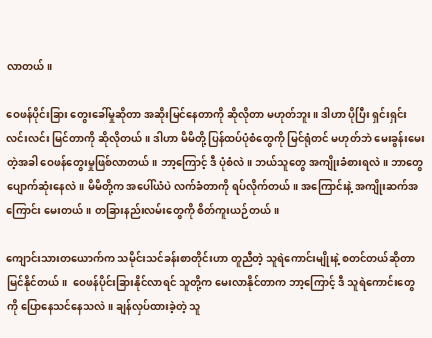လာတယ်။

ဝေဖန်ပိုင်းခြား တွေးခေါ်မှုဆိုတာ အဆိုးမြင်နေတာကို ဆိုလိုတာ မဟုတ်ဘူး။ ဒါဟာ ပိုပြီး ရှင်းရှင်းလင်းလင်း မြင်တာကို ဆိုလိုတယ်။ ဒါဟာ မိမိတို့ ပြန်ထပ်ပုံစံတွေကို မြင်ရုံတင် မဟုတ်ဘဲ မေးခွန်းမေးတဲ့အခါ ဝေဖန်တွေးမှုဖြစ်လာတယ်။ ဘာ့ကြောင့် ဒီ ပုံစံလဲ။ ဘယ်သူတွေ အကျိုးခံစားရလဲ။ ဘာတွေ ပျောက်ဆုံးနေလဲ။ မိမိတို့က အပေါ်ယံပဲ လက်ခံတာကို ရပ်လိုက်တယ်။ အကြောင်းနဲ့ အကျိုးဆက်အကြောင်း မေးတယ်။ တခြားနည်းလမ်းတွေကို စိတ်ကူးယဉ်တယ်။

ကျောင်းသားတယောက်က သမိုင်းသင်ခန်းစာတိုင်းဟာ တူညီတဲ့ သူရဲကောင်းမျိုးနဲ့ စတင်တယ်ဆိုတာ မြင်နိုင်တယ်။  ဝေဖန်ပိုင်းခြားနိုင်လာရင် သူတို့က မေးလာနိုင်တာက ဘာ့ကြောင့် ဒီ သူရဲကောင်းတွေကို ပြောနေသင်နေသလဲ။ ချန်လှပ်ထားခဲ့တဲ့ သူ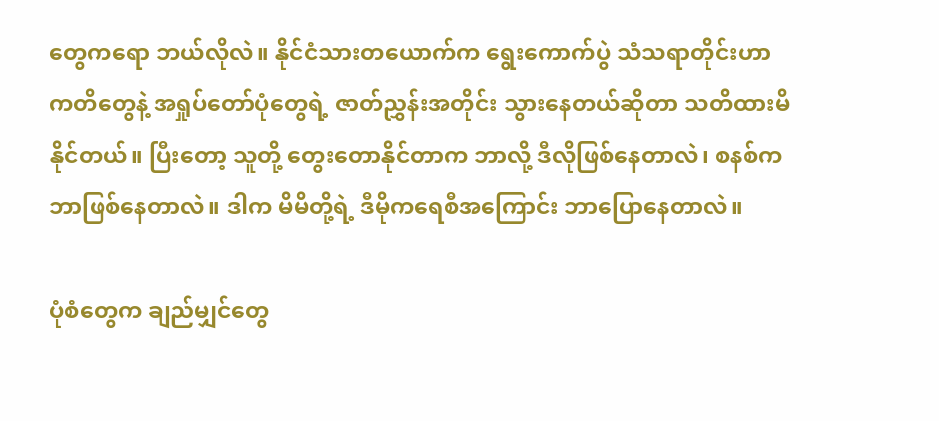တွေကရော ဘယ်လိုလဲ။ နိုင်ငံသားတယောက်က ရွေးကောက်ပွဲ သံသရာတိုင်းဟာ ကတိတွေနဲ့ အရှုပ်တော်ပုံတွေရဲ့ ဇာတ်ညွှန်းအတိုင်း သွားနေတယ်ဆိုတာ သတိထားမိနိုင်တယ်။ ပြီးတော့ သူတို့ တွေးတောနိုင်တာက ဘာလို့ ဒီလိုဖြစ်နေတာလဲ၊ စနစ်က ဘာဖြစ်နေတာလဲ။ ဒါက မိမိတို့ရဲ့ ဒီမိုကရေစီအကြောင်း ဘာပြောနေတာလဲ။

ပုံစံတွေက ချည်မျှင်တွေ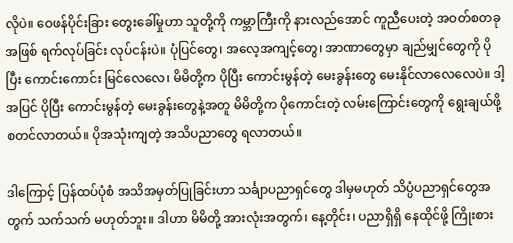လိုပဲ။ ဝေဖန်ပိုင်းခြား တွေးခေါ်မှုဟာ သူတို့ကို ကမ္ဘာကြီးကို နားလည်အောင် ကူညီပေးတဲ့ အဝတ်စတခုအဖြစ် ရက်လုပ်ခြင်း လုပ်ငန်းပဲ။ ပုံပြင်တွေ၊ အလေ့အကျင့်တွေ၊ အာဏာတွေမှာ ချည်မျှင်တွေကို ပိုပြီး ကောင်းကောင်း မြင်လေလေ၊ မိမိတို့က ပိုပြီး ကောင်းမွန်တဲ့ မေးခွန်းတွေ မေးနိုင်လာလေလေပဲ။ ဒါ့အပြင် ပိုပြီး ကောင်းမွန်တဲ့ မေးခွန်းတွေနဲ့အတူ မိမိတို့က ပိုကောင်းတဲ့ လမ်းကြောင်းတွေကို ရွေးချယ်ဖို့ စတင်လာတယ်။ ပိုအသုံးကျတဲ့ အသိပညာတွေ ရလာတယ်။

ဒါကြောင့် ပြန်ထပ်ပုံစံ အသိအမှတ်ပြုခြင်းဟာ သင်္ချာပညာရှင်တွေ ဒါမှမဟုတ် သိပ္ပံပညာရှင်တွေအတွက် သက်သက် မဟုတ်ဘူး။ ဒါဟာ မိမိတို့ အားလုံးအတွက်၊ နေ့တိုင်း၊ ပညာရှိရှိ နေထိုင်ဖို့ ကြိုးစား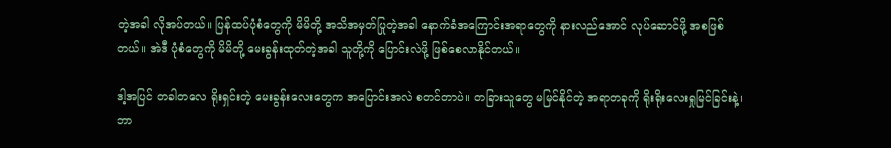တဲ့အခါ လိုအပ်တယ်။ ပြန်ထပ်ပုံစံတွေကို မိမိတို့ အသိအမှတ်ပြုတဲ့အခါ နောက်ခံအကြောင်းအရာတွေကို နားလည်အောင် လုပ်ဆောင်ဖို့ အစဖြစ်တယ်။ အဲဒီ ပုံစံတွေကို မိမိတို့ မေးခွန်းထုတ်တဲ့အခါ သူတို့ကို ပြောင်းလဲဖို့ ဖြစ်စေလာနိုင်တယ်။

ဒါ့အပြင် တခါတလေ ရိုးရှင်းတဲ့ မေးခွန်းလေးတွေက အပြောင်းအလဲ စတင်တာပဲ။ တခြားသူတွေ မမြင်နိုင်တဲ့ အရာတခုကို ရိုးရိုးလေးရှုမြင်ခြင်းနဲ့၊ ဘာ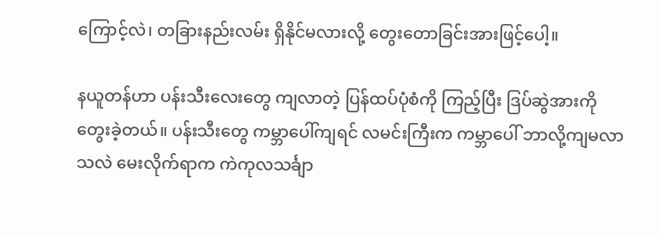ကြောင့်လဲ၊ တခြားနည်းလမ်း ရှိနိုင်မလားလို့ တွေးတောခြင်းအားဖြင့်ပေါ့။

နယူတန်ဟာ ပန်းသီးလေးတွေ ကျလာတဲ့ ပြန်ထပ်ပုံစံကို ကြည့်ပြီး ဒြပ်ဆွဲအားကို တွေးခဲ့တယ်။ ပန်းသီးတွေ ကမ္ဘာပေါ်ကျရင် လမင်းကြီးက ကမ္ဘာပေါ် ဘာလို့ကျမလာသလဲ မေးလိုက်ရာက ကဲကုလသင်္ချာ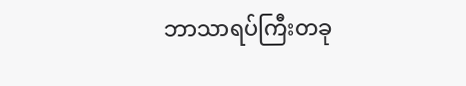ဘာသာရပ်ကြီးတခု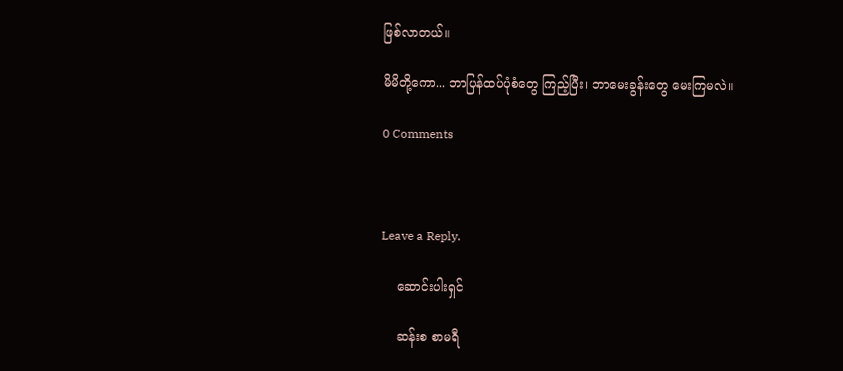ဖြစ်လာတယ်။

မိမိတို့ကော... ဘာပြန်ထပ်ပုံစံတွေ ကြည့်ပြီး၊ ဘာမေးခွန်းတွေ မေးကြမလဲ။

0 Comments



Leave a Reply.

    ဆောင်းပါးရှင်

    ဆန်းစ စာမရီ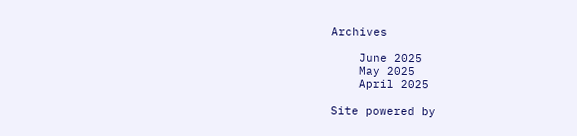Archives

    June 2025
    May 2025
    April 2025

Site powered by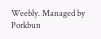Weebly. Managed by Porkbun